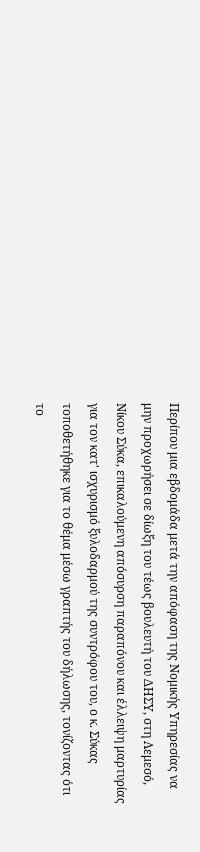Περίπου μια εβδομάδα μετά την απόφαση της Νομικής Υπηρεσίας να μην προχωρήσει σε δίωξη του τέως βουλευτή του ΔΗΣΥ, στη Λεμεσό, Νίκου Σύκα, επικαλούμενη απόσυρση παραπόνου και έλλειψη μαρτυρίας για τον κατ' ισχυρισμό ξυλοδαρμού της συντρόφου του, ο κ. Σύκας τοποθετήθηκε για το θέμα μέσω γραπτής του δήλωσης, τονίζοντας ότι το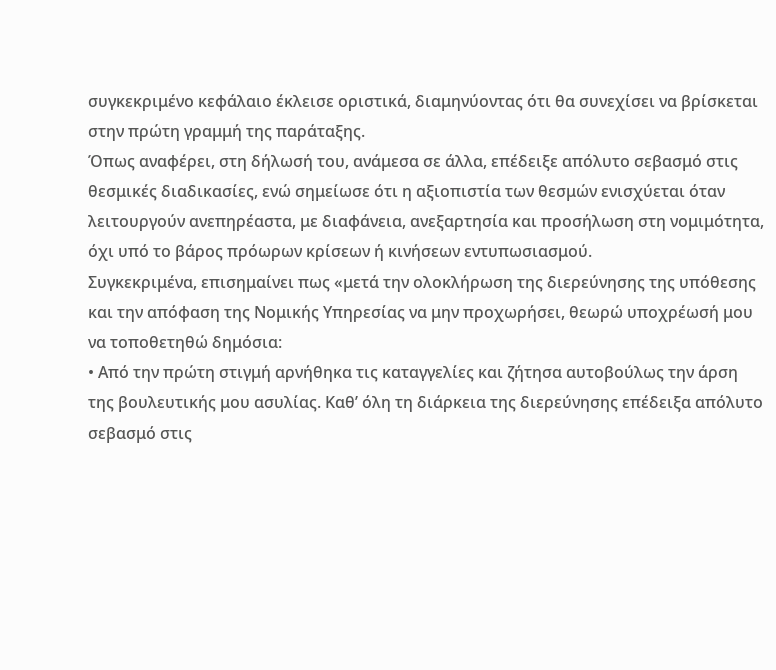συγκεκριμένο κεφάλαιο έκλεισε οριστικά, διαμηνύοντας ότι θα συνεχίσει να βρίσκεται στην πρώτη γραμμή της παράταξης.
Όπως αναφέρει, στη δήλωσή του, ανάμεσα σε άλλα, επέδειξε απόλυτο σεβασμό στις θεσμικές διαδικασίες, ενώ σημείωσε ότι η αξιοπιστία των θεσμών ενισχύεται όταν λειτουργούν ανεπηρέαστα, με διαφάνεια, ανεξαρτησία και προσήλωση στη νομιμότητα, όχι υπό το βάρος πρόωρων κρίσεων ή κινήσεων εντυπωσιασμού.
Συγκεκριμένα, επισημαίνει πως «μετά την ολοκλήρωση της διερεύνησης της υπόθεσης και την απόφαση της Νομικής Υπηρεσίας να μην προχωρήσει, θεωρώ υποχρέωσή μου να τοποθετηθώ δημόσια:
• Από την πρώτη στιγμή αρνήθηκα τις καταγγελίες και ζήτησα αυτοβούλως την άρση της βουλευτικής μου ασυλίας. Καθ’ όλη τη διάρκεια της διερεύνησης επέδειξα απόλυτο σεβασμό στις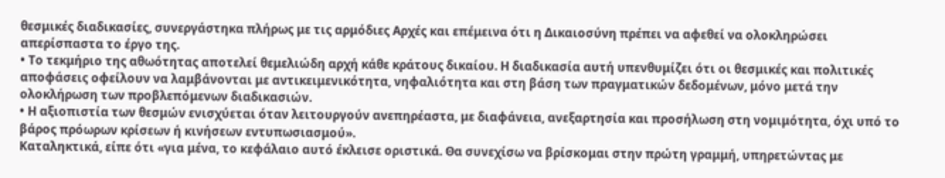θεσμικές διαδικασίες, συνεργάστηκα πλήρως με τις αρμόδιες Αρχές και επέμεινα ότι η Δικαιοσύνη πρέπει να αφεθεί να ολοκληρώσει απερίσπαστα το έργο της.
• Το τεκμήριο της αθωότητας αποτελεί θεμελιώδη αρχή κάθε κράτους δικαίου. Η διαδικασία αυτή υπενθυμίζει ότι οι θεσμικές και πολιτικές αποφάσεις οφείλουν να λαμβάνονται με αντικειμενικότητα, νηφαλιότητα και στη βάση των πραγματικών δεδομένων, μόνο μετά την ολοκλήρωση των προβλεπόμενων διαδικασιών.
• Η αξιοπιστία των θεσμών ενισχύεται όταν λειτουργούν ανεπηρέαστα, με διαφάνεια, ανεξαρτησία και προσήλωση στη νομιμότητα, όχι υπό το βάρος πρόωρων κρίσεων ή κινήσεων εντυπωσιασμού».
Καταληκτικά, είπε ότι «για μένα, το κεφάλαιο αυτό έκλεισε οριστικά. Θα συνεχίσω να βρίσκομαι στην πρώτη γραμμή, υπηρετώντας με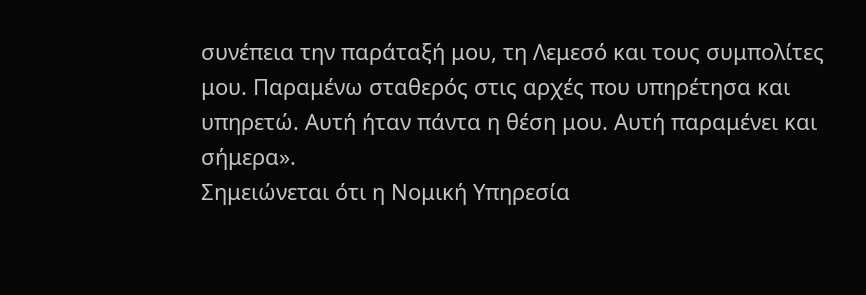συνέπεια την παράταξή μου, τη Λεμεσό και τους συμπολίτες μου. Παραμένω σταθερός στις αρχές που υπηρέτησα και υπηρετώ. Αυτή ήταν πάντα η θέση μου. Αυτή παραμένει και σήμερα».
Σημειώνεται ότι η Νομική Υπηρεσία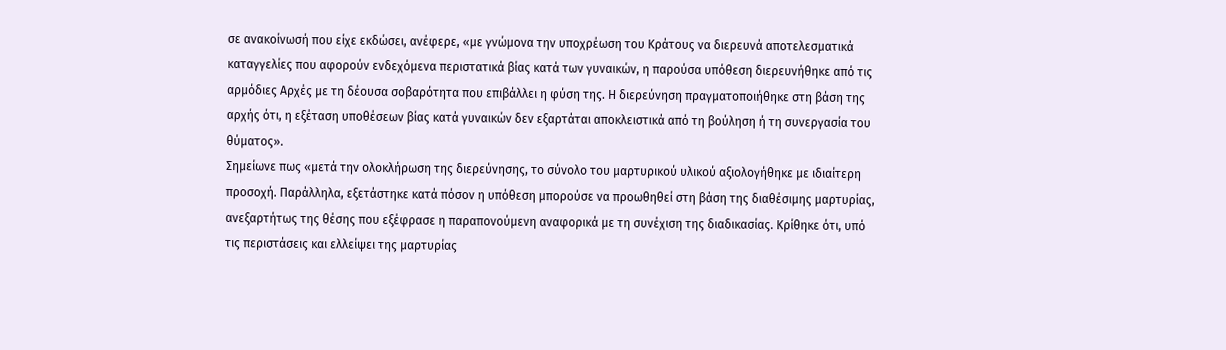σε ανακοίνωσή που είχε εκδώσει, ανέφερε, «με γνώμονα την υποχρέωση του Κράτους να διερευνά αποτελεσματικά καταγγελίες που αφορούν ενδεχόμενα περιστατικά βίας κατά των γυναικών, η παρούσα υπόθεση διερευνήθηκε από τις αρμόδιες Αρχές με τη δέουσα σοβαρότητα που επιβάλλει η φύση της. Η διερεύνηση πραγματοποιήθηκε στη βάση της αρχής ότι, η εξέταση υποθέσεων βίας κατά γυναικών δεν εξαρτάται αποκλειστικά από τη βούληση ή τη συνεργασία του θύματος».
Σημείωνε πως «μετά την ολοκλήρωση της διερεύνησης, το σύνολο του μαρτυρικού υλικού αξιολογήθηκε με ιδιαίτερη προσοχή. Παράλληλα, εξετάστηκε κατά πόσον η υπόθεση μπορούσε να προωθηθεί στη βάση της διαθέσιμης μαρτυρίας, ανεξαρτήτως της θέσης που εξέφρασε η παραπονούμενη αναφορικά με τη συνέχιση της διαδικασίας. Κρίθηκε ότι, υπό τις περιστάσεις και ελλείψει της μαρτυρίας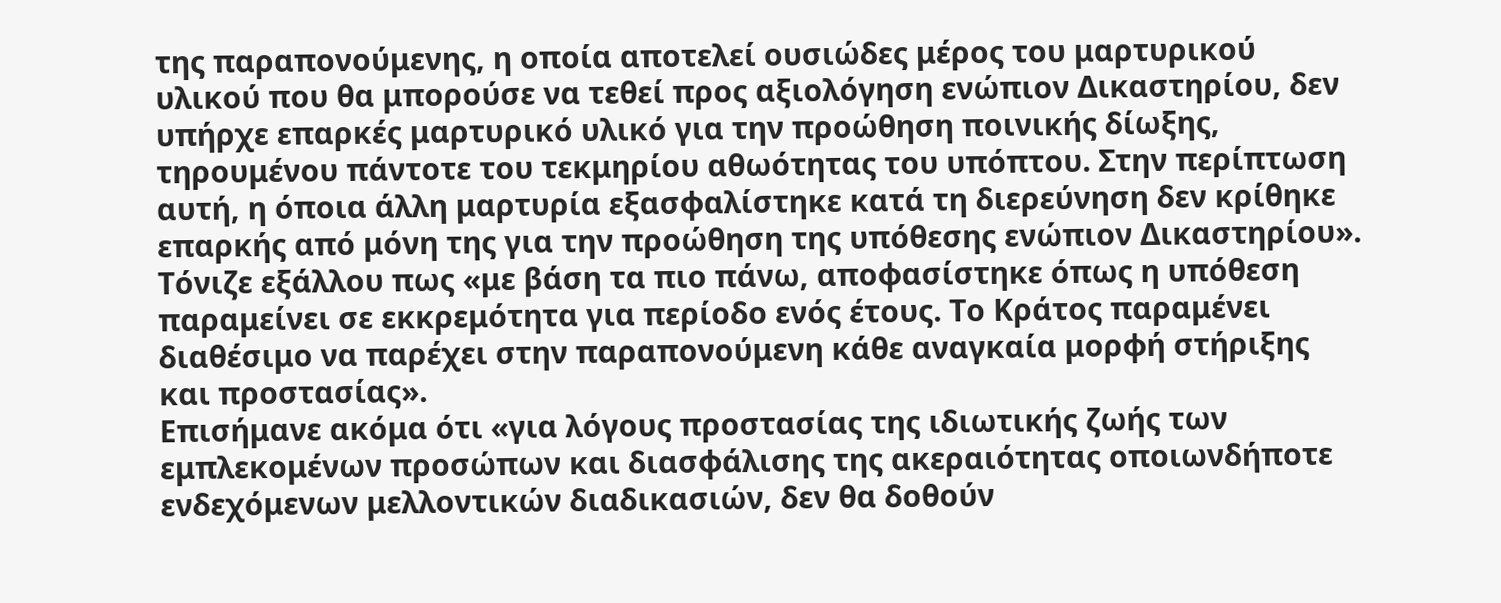της παραπονούμενης, η οποία αποτελεί ουσιώδες μέρος του μαρτυρικού υλικού που θα μπορούσε να τεθεί προς αξιολόγηση ενώπιον Δικαστηρίου, δεν υπήρχε επαρκές μαρτυρικό υλικό για την προώθηση ποινικής δίωξης, τηρουμένου πάντοτε του τεκμηρίου αθωότητας του υπόπτου. Στην περίπτωση αυτή, η όποια άλλη μαρτυρία εξασφαλίστηκε κατά τη διερεύνηση δεν κρίθηκε επαρκής από μόνη της για την προώθηση της υπόθεσης ενώπιον Δικαστηρίου».
Τόνιζε εξάλλου πως «με βάση τα πιο πάνω, αποφασίστηκε όπως η υπόθεση παραμείνει σε εκκρεμότητα για περίοδο ενός έτους. Το Κράτος παραμένει διαθέσιμο να παρέχει στην παραπονούμενη κάθε αναγκαία μορφή στήριξης και προστασίας».
Επισήμανε ακόμα ότι «για λόγους προστασίας της ιδιωτικής ζωής των εμπλεκομένων προσώπων και διασφάλισης της ακεραιότητας οποιωνδήποτε ενδεχόμενων μελλοντικών διαδικασιών, δεν θα δοθούν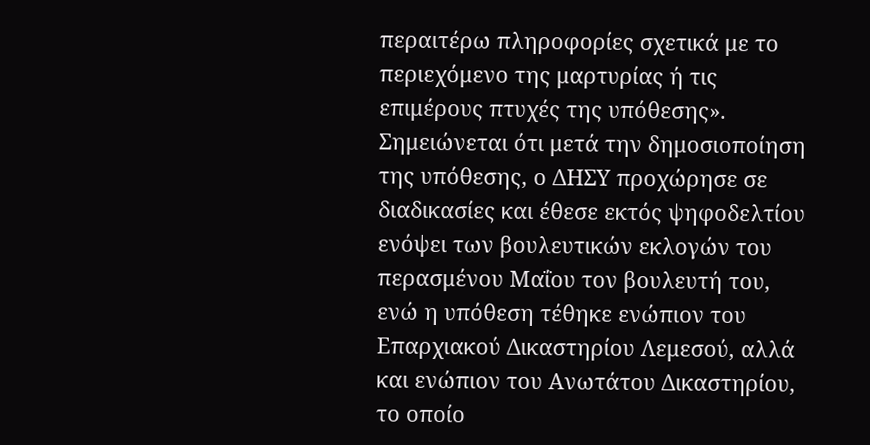περαιτέρω πληροφορίες σχετικά με το περιεχόμενο της μαρτυρίας ή τις επιμέρους πτυχές της υπόθεσης».
Σημειώνεται ότι μετά την δημοσιοποίηση της υπόθεσης, ο ΔΗΣΥ προχώρησε σε διαδικασίες και έθεσε εκτός ψηφοδελτίου ενόψει των βουλευτικών εκλογών του περασμένου Μαΐου τον βουλευτή του, ενώ η υπόθεση τέθηκε ενώπιον του Επαρχιακού Δικαστηρίου Λεμεσού, αλλά και ενώπιον του Ανωτάτου Δικαστηρίου, το οποίο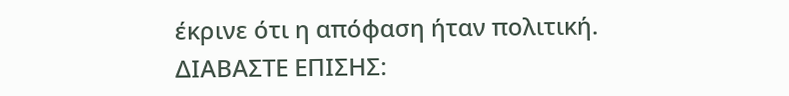έκρινε ότι η απόφαση ήταν πολιτική.
ΔΙΑΒΑΣΤΕ ΕΠΙΣΗΣ: